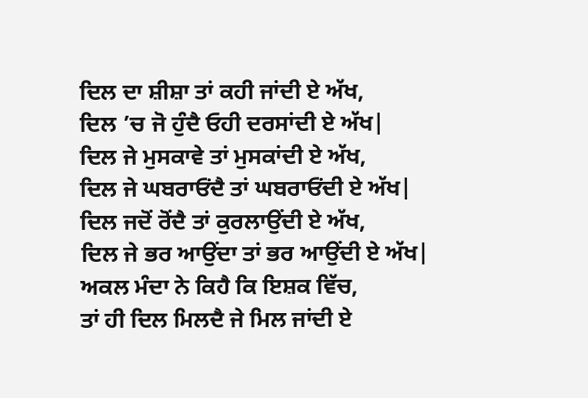ਦਿਲ ਦਾ ਸ਼ੀਸ਼ਾ ਤਾਂ ਕਹੀ ਜਾਂਦੀ ਏ ਅੱਖ,
ਦਿਲ ’ਚ ਜੋ ਹੁੰਦੈ ਓਹੀ ਦਰਸਾਂਦੀ ਏ ਅੱਖ|
ਦਿਲ ਜੇ ਮੁਸਕਾਵੇ ਤਾਂ ਮੁਸਕਾਂਦੀ ਏ ਅੱਖ,
ਦਿਲ ਜੇ ਘਬਰਾਓਂਦੈ ਤਾਂ ਘਬਰਾਓਂਦੀ ਏ ਅੱਖ|
ਦਿਲ ਜਦੋਂ ਰੋਂਦੈ ਤਾਂ ਕੁਰਲਾਉਂਦੀ ਏ ਅੱਖ,
ਦਿਲ ਜੇ ਭਰ ਆਉਂਦਾ ਤਾਂ ਭਰ ਆਉਂਦੀ ਏ ਅੱਖ|
ਅਕਲ ਮੰਦਾ ਨੇ ਕਿਹੈ ਕਿ ਇਸ਼ਕ ਵਿੱਚ,
ਤਾਂ ਹੀ ਦਿਲ ਮਿਲਦੈ ਜੇ ਮਿਲ ਜਾਂਦੀ ਏ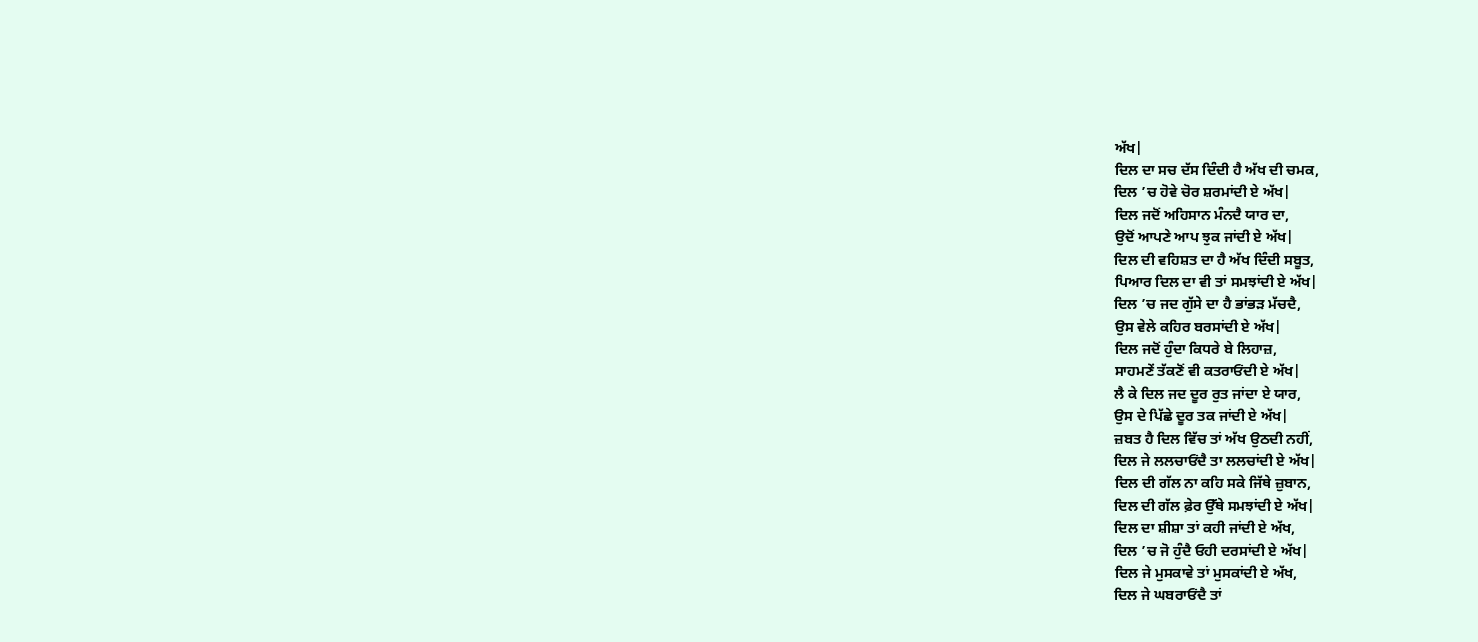ਅੱਖ|
ਦਿਲ ਦਾ ਸਚ ਦੱਸ ਦਿੰਦੀ ਹੈ ਅੱਖ ਦੀ ਚਮਕ,
ਦਿਲ ’ਚ ਹੋਵੇ ਚੋਰ ਸ਼ਰਮਾਂਦੀ ਏ ਅੱਖ|
ਦਿਲ ਜਦੋਂ ਅਹਿਸਾਨ ਮੰਨਦੈ ਯਾਰ ਦਾ,
ਉਦੋਂ ਆਪਣੇ ਆਪ ਝੁਕ ਜਾਂਦੀ ਏ ਅੱਖ|
ਦਿਲ ਦੀ ਵਹਿਸ਼ਤ ਦਾ ਹੈ ਅੱਖ ਦਿੰਦੀ ਸਬੂਤ,
ਪਿਆਰ ਦਿਲ ਦਾ ਵੀ ਤਾਂ ਸਮਝਾਂਦੀ ਏ ਅੱਖ|
ਦਿਲ ’ਚ ਜਦ ਗੁੱਸੇ ਦਾ ਹੈ ਭਾਂਭੜ ਮੱਚਦੈ,
ਉਸ ਵੇਲੇ ਕਹਿਰ ਬਰਸਾਂਦੀ ਏ ਅੱਖ|
ਦਿਲ ਜਦੋਂ ਹੁੰਦਾ ਕਿਧਰੇ ਬੇ ਲਿਹਾਜ਼,
ਸਾਹਮਣੇਂ ਤੱਕਣੋਂ ਵੀ ਕਤਰਾਓਂਦੀ ਏ ਅੱਖ|
ਲੈ ਕੇ ਦਿਲ ਜਦ ਦੂਰ ਰੁਤ ਜਾਂਦਾ ਏ ਯਾਰ,
ਉਸ ਦੇ ਪਿੱਛੇ ਦੂਰ ਤਕ ਜਾਂਦੀ ਏ ਅੱਖ|
ਜ਼ਬਤ ਹੈ ਦਿਲ ਵਿੱਚ ਤਾਂ ਅੱਖ ਉਠਦੀ ਨਹੀਂ,
ਦਿਲ ਜੇ ਲਲਚਾਓਂਦੈ ਤਾ ਲਲਚਾਂਦੀ ਏ ਅੱਖ|
ਦਿਲ ਦੀ ਗੱਲ ਨਾ ਕਹਿ ਸਕੇ ਜਿੱਥੇ ਜ਼ੁਬਾਨ,
ਦਿਲ ਦੀ ਗੱਲ ਫ਼ੇਰ ਉੱਥੇ ਸਮਝਾਂਦੀ ਏ ਅੱਖ|
ਦਿਲ ਦਾ ਸ਼ੀਸ਼ਾ ਤਾਂ ਕਹੀ ਜਾਂਦੀ ਏ ਅੱਖ,
ਦਿਲ ’ਚ ਜੋ ਹੁੰਦੈ ਓਹੀ ਦਰਸਾਂਦੀ ਏ ਅੱਖ|
ਦਿਲ ਜੇ ਮੁਸਕਾਵੇ ਤਾਂ ਮੁਸਕਾਂਦੀ ਏ ਅੱਖ,
ਦਿਲ ਜੇ ਘਬਰਾਓਂਦੈ ਤਾਂ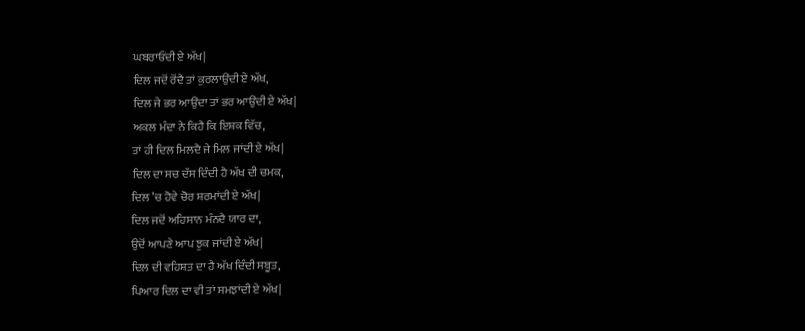ਘਬਰਾਓਂਦੀ ਏ ਅੱਖ|
ਦਿਲ ਜਦੋਂ ਰੋਂਦੈ ਤਾਂ ਕੁਰਲਾਉਂਦੀ ਏ ਅੱਖ,
ਦਿਲ ਜੇ ਭਰ ਆਉਂਦਾ ਤਾਂ ਭਰ ਆਉਂਦੀ ਏ ਅੱਖ|
ਅਕਲ ਮੰਦਾ ਨੇ ਕਿਹੈ ਕਿ ਇਸ਼ਕ ਵਿੱਚ,
ਤਾਂ ਹੀ ਦਿਲ ਮਿਲਦੈ ਜੇ ਮਿਲ ਜਾਂਦੀ ਏ ਅੱਖ|
ਦਿਲ ਦਾ ਸਚ ਦੱਸ ਦਿੰਦੀ ਹੈ ਅੱਖ ਦੀ ਚਮਕ,
ਦਿਲ ’ਚ ਹੋਵੇ ਚੋਰ ਸ਼ਰਮਾਂਦੀ ਏ ਅੱਖ|
ਦਿਲ ਜਦੋਂ ਅਹਿਸਾਨ ਮੰਨਦੈ ਯਾਰ ਦਾ,
ਉਦੋਂ ਆਪਣੇ ਆਪ ਝੁਕ ਜਾਂਦੀ ਏ ਅੱਖ|
ਦਿਲ ਦੀ ਵਹਿਸ਼ਤ ਦਾ ਹੈ ਅੱਖ ਦਿੰਦੀ ਸਬੂਤ,
ਪਿਆਰ ਦਿਲ ਦਾ ਵੀ ਤਾਂ ਸਮਝਾਂਦੀ ਏ ਅੱਖ|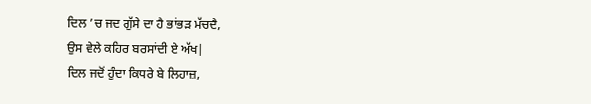ਦਿਲ ’ਚ ਜਦ ਗੁੱਸੇ ਦਾ ਹੈ ਭਾਂਭੜ ਮੱਚਦੈ,
ਉਸ ਵੇਲੇ ਕਹਿਰ ਬਰਸਾਂਦੀ ਏ ਅੱਖ|
ਦਿਲ ਜਦੋਂ ਹੁੰਦਾ ਕਿਧਰੇ ਬੇ ਲਿਹਾਜ਼,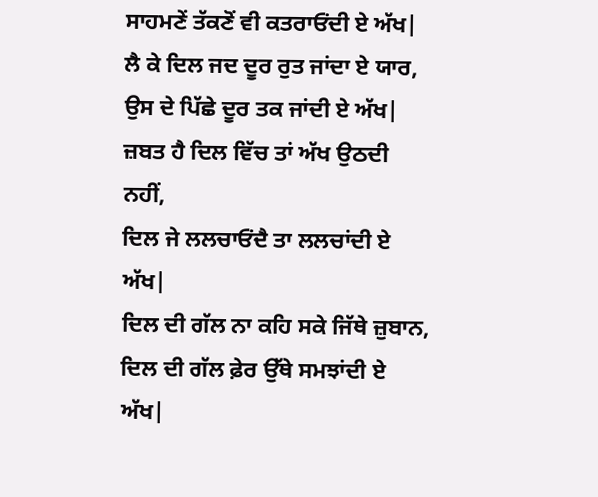ਸਾਹਮਣੇਂ ਤੱਕਣੋਂ ਵੀ ਕਤਰਾਓਂਦੀ ਏ ਅੱਖ|
ਲੈ ਕੇ ਦਿਲ ਜਦ ਦੂਰ ਰੁਤ ਜਾਂਦਾ ਏ ਯਾਰ,
ਉਸ ਦੇ ਪਿੱਛੇ ਦੂਰ ਤਕ ਜਾਂਦੀ ਏ ਅੱਖ|
ਜ਼ਬਤ ਹੈ ਦਿਲ ਵਿੱਚ ਤਾਂ ਅੱਖ ਉਠਦੀ ਨਹੀਂ,
ਦਿਲ ਜੇ ਲਲਚਾਓਂਦੈ ਤਾ ਲਲਚਾਂਦੀ ਏ ਅੱਖ|
ਦਿਲ ਦੀ ਗੱਲ ਨਾ ਕਹਿ ਸਕੇ ਜਿੱਥੇ ਜ਼ੁਬਾਨ,
ਦਿਲ ਦੀ ਗੱਲ ਫ਼ੇਰ ਉੱਥੇ ਸਮਝਾਂਦੀ ਏ ਅੱਖ|